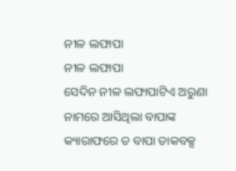ନୀଳ ଲଫାପା
ନୀଳ ଲଫାପା
ସେଦିନ ନୀଳ ଲଫାପାଟିଏ ଅରୁଣା ନାମରେ ଆସିଥିଲା ବାପାଙ୍କ କ୍ୟାରାଫରେ ତ ବାପା ଡାକବକ୍ସ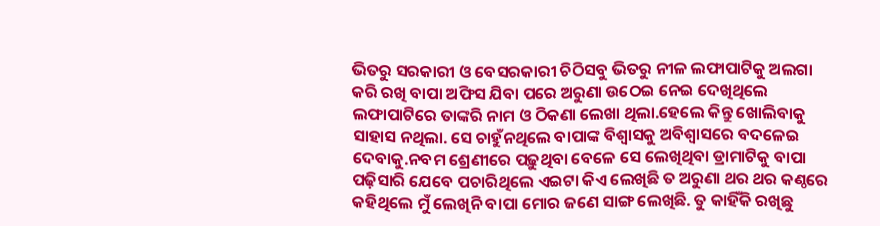ଭିତରୁ ସରକାରୀ ଓ ବେସରକାରୀ ଚିଠିସବୁ ଭିତରୁ ନୀଳ ଲଫାପାଟିକୁ ଅଲଗା କରି ରଖି ବାପା ଅଫିସ ଯିବା ପରେ ଅରୁଣା ଉଠେଇ ନେଇ ଦେଖିଥିଲେ ଲଫାପାଟିରେ ତାଙ୍କରି ନାମ ଓ ଠିକଣା ଲେଖା ଥିଲା.ହେଲେ କିନ୍ତୁ ଖୋଲିବାକୁ ସାହାସ ନଥିଲା. ସେ ଚାହୁଁନଥିଲେ ବାପାଙ୍କ ବିଶ୍ୱାସକୁ ଅବିଶ୍ୱାସରେ ବଦଳେଇ ଦେବାକୁ.ନବମ ଶ୍ରେଣୀରେ ପଢ଼ୁଥିବା ବେଳେ ସେ ଲେଖିଥିବା ଡ୍ରାମାଟିକୁ ବାପା ପଢ଼ିସାରି ଯେବେ ପଚାରିଥିଲେ ଏଇଟା କିଏ ଲେଖିଛି ତ ଅରୁଣା ଥର ଥର କଣ୍ଠରେ କହିଥିଲେ ମୁଁ ଲେଖିନି ବାପା ମୋର ଜଣେ ସାଙ୍ଗ ଲେଖିଛି. ତୁ କାହିଁକି ରଖିଛୁ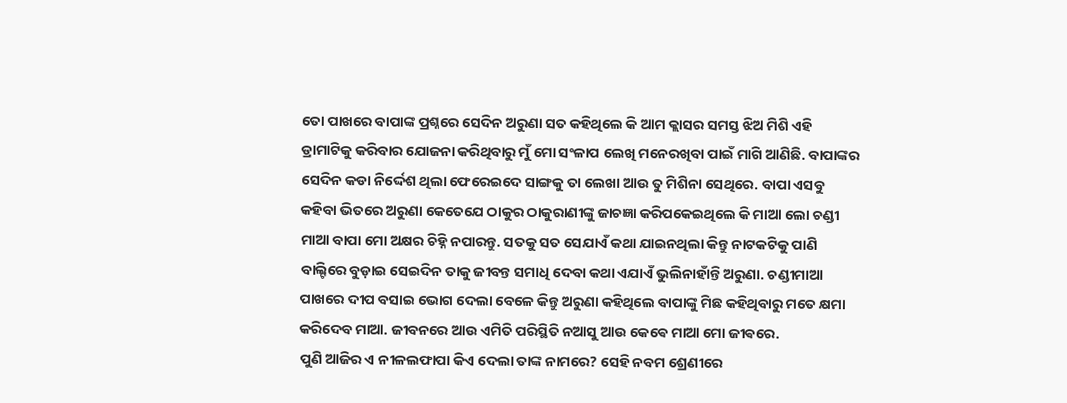ତୋ ପାଖରେ ବାପାଙ୍କ ପ୍ରଶ୍ନରେ ସେଦିନ ଅରୁଣା ସତ କହିଥିଲେ କି ଆମ କ୍ଲାସର ସମସ୍ତ ଝିଅ ମିଶି ଏହି ଡ୍ରାମାଟିକୁ କରିବାର ଯୋଜନା କରିଥିବାରୁ ମୁଁ ମୋ ସଂଳାପ ଲେଖି ମନେରଖିବା ପାଇଁ ମାଗି ଆଣିଛି. ବାପାଙ୍କର ସେଦିନ କଡା ନିର୍ଦ୍ଦେଶ ଥିଲା ଫେରେଇଦେ ସାଙ୍ଗକୁ ତା ଲେଖା ଆଉ ତୁ ମିଶିନା ସେଥିରେ. ବାପା ଏସବୁ କହିବା ଭିତରେ ଅରୁଣା କେତେଯେ ଠାକୁର ଠାକୁରାଣୀଙ୍କୁ ଜାଚଜ୍ଞା କରିପକେଇଥିଲେ କି ମାଆ ଲୋ ଚଣ୍ଡୀ ମାଆ ବାପା ମୋ ଅକ୍ଷର ଚିହ୍ନି ନପାରନ୍ତୁ. ସତକୁ ସତ ସେଯାଏଁ କଥା ଯାଇନଥିଲା କିନ୍ତୁ ନାଟକଟିକୁ ପାଣି ବାଲ୍ଟିରେ ବୁଡ଼ାଇ ସେଇଦିନ ତାକୁ ଜୀବନ୍ତ ସମାଧି ଦେବା କଥା ଏଯାଏଁ ଭୁଲିନାହାଁନ୍ତି ଅରୁଣା. ଚଣ୍ଡୀମାଆ ପାଖରେ ଦୀପ ବସାଇ ଭୋଗ ଦେଲା ବେଳେ କିନ୍ତୁ ଅରୁଣା କହିଥିଲେ ବାପାଙ୍କୁ ମିଛ କହିଥିବାରୁ ମତେ କ୍ଷମା କରିଦେବ ମାଆ. ଜୀବନରେ ଆଉ ଏମିତି ପରିସ୍ଥିତି ନଆସୁ ଆଉ କେଵେ ମାଆ ମୋ ଜୀଵରେ.
ପୁଣି ଆଜିର ଏ ନୀଳଲଫାପା କିଏ ଦେଲା ତାଙ୍କ ନାମରେ? ସେହି ନବମ ଶ୍ରେଣୀରେ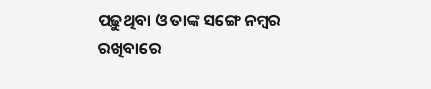ପଢ଼ୁଥିବା ଓ ତାଙ୍କ ସଙ୍ଗେ ନମ୍ବର ରଖିବାରେ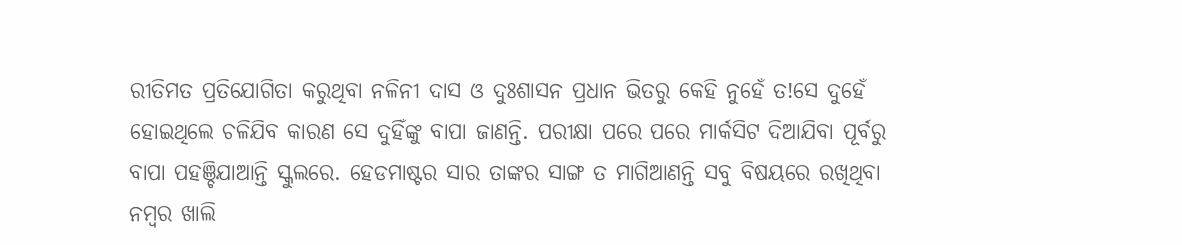ରୀତିମତ ପ୍ରତିଯୋଗିତା କରୁଥିବା ନଳିନୀ ଦାସ ଓ ଦୁଃଶାସନ ପ୍ରଧାନ ଭିତରୁ କେହି ନୁହେଁ ତ!ସେ ଦୁହେଁ ହୋଇଥିଲେ ଚଳିଯିବ କାରଣ ସେ ଦୁହିଁଙ୍କୁ ବାପା ଜାଣନ୍ତି. ପରୀକ୍ଷା ପରେ ପରେ ମାର୍କସିଟ ଦିଆଯିବା ପୂର୍ବରୁ ବାପା ପହଞ୍ଚିଯାଆନ୍ତି ସ୍କୁଲରେ. ହେଡମାଷ୍ଟର ସାର ତାଙ୍କର ସାଙ୍ଗ ତ ମାଗିଆଣନ୍ତି ସବୁ ବିଷୟରେ ରଖିଥିବା ନମ୍ବର ଖାଲି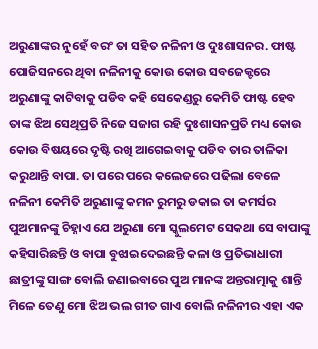ଅରୁଣାଙ୍କର ନୁହେଁ ବରଂ ତା ସହିତ ନଳିନୀ ଓ ଦୁଃଶାସନର. ଫାଷ୍ଟ ପୋଜିସନରେ ଥିବା ନଳିନୀକୁ କୋଉ କୋଉ ସବଜେକ୍ଟରେ ଅରୁଣାଙ୍କୁ କାଟିବାକୁ ପଡିବ କହି ସେକେଣ୍ଡରୁ କେମିତି ଫାଷ୍ଟ ହେବ ତାଙ୍କ ଝିଅ ସେଥିପ୍ରତି ନିଜେ ସଜାଗ ରହି ଦୁଃଶାସନପ୍ରତି ମଧ୍ୟ କୋଉ କୋଉ ବିଷୟରେ ଦୃଷ୍ଟି ରଖି ଆଗେଇବାକୁ ପଡିବ ତାର ତାଳିକା କରୁଥାନ୍ତି ବାପା. ତା ପରେ ପରେ କଲେଜରେ ପଢିଲା ବେଳେ ନଳିନୀ କେମିତି ଅରୁଣାଙ୍କୁ କମନ ରୁମରୁ ଡକାଇ ତା କମର୍ସର ପୁଅମାନଙ୍କୁ ଚିହ୍ନାଏ ଯେ ଅରୁଣା ମୋ ସ୍କୁଲମେଟ ସେକଥା ସେ ବାପାଙ୍କୁ କହିସାରିଛନ୍ତି ଓ ବାପା ବୁଝାଇଦେଇଛନ୍ତି କଳା ଓ ପ୍ରତିଭାଧାରୀ ଛାତ୍ରୀଙ୍କୁ ସାଙ୍ଗ ବୋଲି ଜଣାଇବାରେ ପୁଅ ମାନଙ୍କ ଅନ୍ତରାତ୍ମାକୁ ଶାନ୍ତି ମିଳେ ତେଣୁ ମୋ ଝିଅ ଭଲ ଗୀତ ଗାଏ ବୋଲି ନଳିନୀର ଏହା ଏକ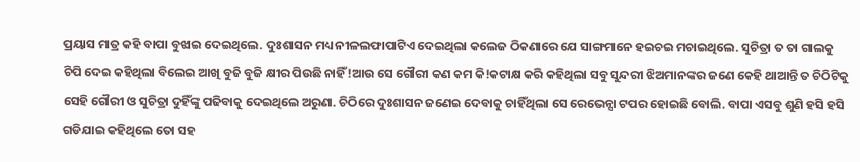ପ୍ରୟାସ ମାତ୍ର କହି ବାପା ବୁଝାଇ ଦେଇଥିଲେ. ଦୁଃଶାସନ ମଧ୍ୟ ନୀଳଲଫାପାଟିଏ ଦେଇଥିଲା କଲେଜ ଠିକଣାରେ ଯେ ସାଙ୍ଗମାନେ ହଇଚଇ ମଚାଇଥିଲେ. ସୁଚିତ୍ରା ତ ତା ଗାଲକୁ ଚିପି ଦେଇ କହିଥିଲା ବିଲେଇ ଆଖି ବୁଜି ବୁଜି କ୍ଷୀର ପିଉଛି ନାହିଁ!ଆଉ ସେ ଗୌରୀ କଣ କମ କି!କଟାକ୍ଷ କରି କହିଥିଲା ସବୁ ସୁନ୍ଦରୀ ଝିଅମାନଙ୍କର ଜଣେ କେହି ଥାଆନ୍ତି ତ ଚିଠିଟିକୁ ସେହି ଗୌରୀ ଓ ସୁଚିତ୍ରା ଦୁହିଁଙ୍କୁ ପଢିବାକୁ ଦେଇଥିଲେ ଅରୁଣା. ଚିଠିରେ ଦୁଃଶାସନ ଜଣେଇ ଦେବାକୁ ଚାହିଁଥିଲା ସେ ରେଭେନ୍ସା ଟପର ହୋଇଛି ବୋଲି. ବାପା ଏସବୁ ଶୁଣି ହସି ହସି ଗଡିଯାଇ କହିଥିଲେ ତୋ ସହ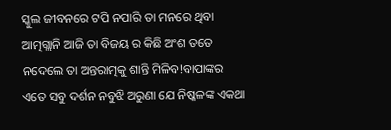ସ୍କୁଲ ଜୀବନରେ ଟପି ନପାରି ତା ମନରେ ଥିବା ଆତ୍ମଗ୍ଲାନି ଆଜି ତା ବିଜୟ ର କିଛି ଅଂଶ ତତେ ନଦେଲେ ତା ଅନ୍ତରାତ୍ମକୁ ଶାନ୍ତି ମିଳିବ!ବାପାଙ୍କର ଏତେ ସବୁ ଦର୍ଶନ ନବୁଝି ଅରୁଣା ଯେ ନିଷ୍କଳଙ୍କ ଏକଥା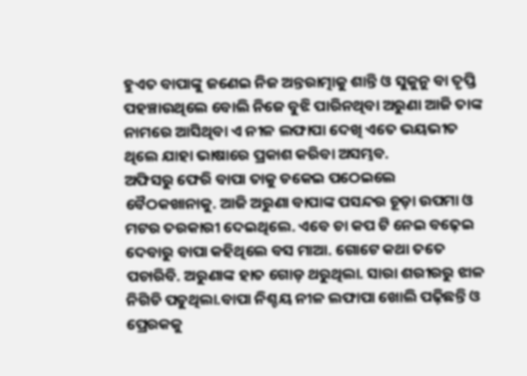ହୁଏତ ବାପାଙ୍କୁ ଜଣେଇ ନିଜ ଅନ୍ତରାତ୍ମାକୁ ଶାନ୍ତି ଓ ସୁକୁନୁ ବା ତୃପ୍ତି ପହଞ୍ଚାଉଥିଲେ ବୋଲି ନିଜେ ବୁଝି ପାରିନଥିବା ଅରୁଣା ଆଜି ତାଙ୍କ ନାମରେ ଆସିଥିବା ଏ ନୀଳ ଲଫାପା ଦେଖି ଏତେ ଭୟଭୀତ ଥିଲେ ଯାହା ଭାଷାରେ ପ୍ରକାଶ କରିବା ଅସମ୍ଭବ.
ଅଫିସରୁ ଫେରି ବାପା ତାକୁ ଡକେଇ ପଠେଇଲେ ବୈଠକଖାନାକୁ. ଆଜି ଅରୁଣା ବାପାଙ୍କ ପସନ୍ଦର ଚୂଡ଼ା ଉପମା ଓ ମଟର ତରକାରୀ ଦେଇଥିଲେ. ଏବେ ଚା କପ ଟି ନେଇ ବଢ଼େଇ ଦେବାରୁ ବାପା କହିଥିଲେ ବସ ମାଆ. ଗୋଟେ କଥା ତତେ ପଚାରିବି. ଅରୁଣାଙ୍କ ହାତ ଗୋଡ଼ ଥରୁଥିଲା. ସାରା ଶରୀରରୁ ଝାଳ ନିଗିଡି ପଡୁଥିଲା.ବାପା ନିଶ୍ଚୟ ନୀଳ ଲଫାପା ଖୋଲି ପଢ଼ିଛନ୍ତି ଓ ପ୍ରେରକକୁ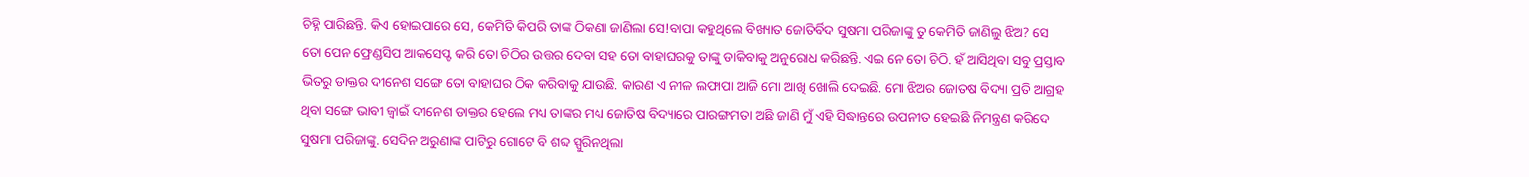ଚିହ୍ନି ପାରିଛନ୍ତି. କିଏ ହୋଇପାରେ ସେ, କେମିତି କିପରି ତାଙ୍କ ଠିକଣା ଜାଣିଲା ସେ!ବାପା କହୁଥିଲେ ବିଖ୍ୟାତ ଜୋତିର୍ବିଦ ସୁଷମା ପରିଜାଙ୍କୁ ତୁ କେମିତି ଜାଣିଲୁ ଝିଅ? ସେ ତୋ ପେନ ଫ୍ରେଣ୍ଡସିପ ଆକସେପ୍ଟ କରି ତୋ ଚିଠିର ଉତ୍ତର ଦେବା ସହ ତୋ ବାହାଘରକୁ ତାଙ୍କୁ ଡାକିବାକୁ ଅନୁରୋଧ କରିଛନ୍ତି. ଏଇ ନେ ତୋ ଚିଠି. ହଁ ଆସିଥିବା ସବୁ ପ୍ରସ୍ତାବ ଭିତରୁ ଡାକ୍ତର ଦୀନେଶ ସଙ୍ଗେ ତୋ ବାହାଘର ଠିକ କରିବାକୁ ଯାଉଛି. କାରଣ ଏ ନୀଳ ଲଫାପା ଆଜି ମୋ ଆଖି ଖୋଲି ଦେଇଛି. ମୋ ଝିଅର ଜୋତଷ ବିଦ୍ୟା ପ୍ରତି ଆଗ୍ରହ ଥିବା ସଙ୍ଗେ ଭାବୀ ଜ୍ୱାଇଁ ଦୀନେଶ ଡାକ୍ତର ହେଲେ ମଧ୍ୟ ତାଙ୍କର ମଧ୍ୟ ଜୋତିଷ ବିଦ୍ୟାରେ ପାରଙ୍ଗମତା ଅଛି ଜାଣି ମୁଁ ଏହି ସିଦ୍ଧାନ୍ତରେ ଉପନୀତ ହେଇଛି ନିମନ୍ତ୍ରଣ କରିଦେ ସୁଷମା ପରିଜାଙ୍କୁ. ସେଦିନ ଅରୁଣାଙ୍କ ପାଟିରୁ ଗୋଟେ ବି ଶବ୍ଦ ସ୍ପୁରିନଥିଲା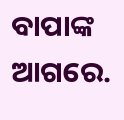ବାପାଙ୍କ ଆଗରେ.